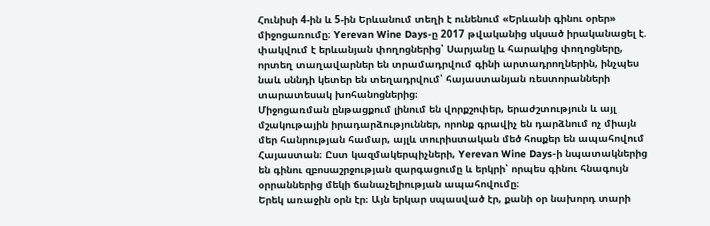Հունիսի 4-ին և 5-ին Երևանում տեղի է ունենում «Երևանի գինու օրեր» միջոցառումը։ Yerevan Wine Days-ը 2017 թվականից սկսած իրականացել է. փակվում է երևանյան փողոցներից՝ Սարյանը և հարակից փողոցները, որտեղ տաղավարներ են տրամադրվում գինի արտադրողներին, ինչպես նաև սննդի կետեր են տեղադրվում՝ հայաստանյան ռեստորանների տարատեսակ խոհանոցներից։
Միջոցառման ընթացքում լինում են վորքշոփեր, երաժշտություն և այլ մշակութային իրադարձություններ, որոնք գրավիչ են դարձնում ոչ միայն մեր հանրության համար, այլև տուրիստական մեծ հոսքեր են ապահովում Հայաստան։ Ըստ կազմակերպիչների, Yerevan Wine Days-ի նպատակներից են գինու զբոսաշրջության զարգացումը և երկրի՝ որպես գինու հնագույն օրրաններից մեկի ճանաչելիության ապահովումը։
Երեկ առաջին օրն էր։ Այն երկար սպասված էր, քանի օր նախորդ տարի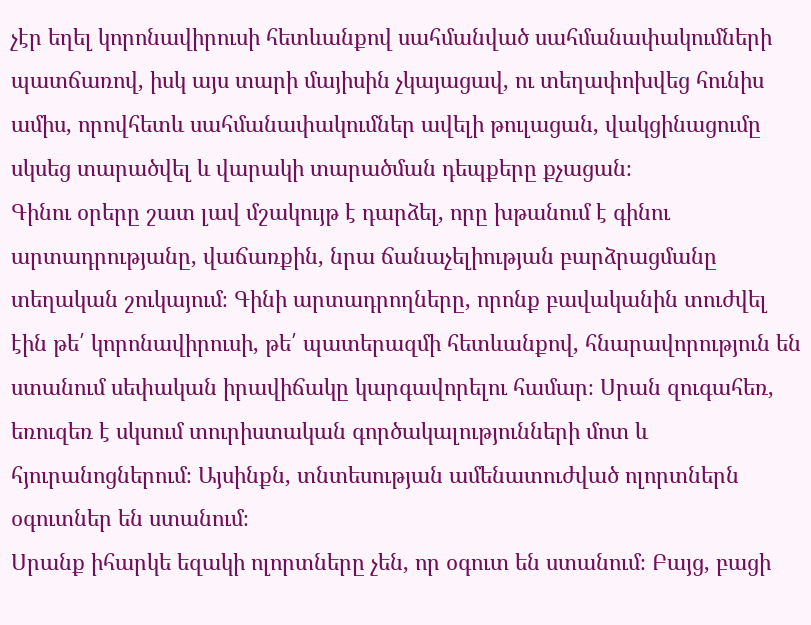չէր եղել կորոնավիրուսի հետևանքով սահմանված սահմանափակումների պատճառով, իսկ այս տարի մայիսին չկայացավ, ու տեղափոխվեց հունիս ամիս, որովհետև սահմանափակումներ ավելի թուլացան, վակցինացումը սկսեց տարածվել և վարակի տարածման դեպքերը քչացան։
Գինու օրերը շատ լավ մշակույթ է դարձել, որը խթանում է գինու արտադրությանը, վաճառքին, նրա ճանաչելիության բարձրացմանը տեղական շուկայում։ Գինի արտադրողները, որոնք բավականին տուժվել էին թե՛ կորոնավիրուսի, թե՛ պատերազմի հետևանքով, հնարավորություն են ստանում սեփական իրավիճակը կարգավորելու համար։ Սրան զուգահեռ, եռուզեռ է սկսում տուրիստական գործակալությունների մոտ և հյուրանոցներում։ Այսինքն, տնտեսության ամենատուժված ոլորտներն օգուտներ են ստանում։
Սրանք իհարկե եզակի ոլորտները չեն, որ օգուտ են ստանում։ Բայց, բացի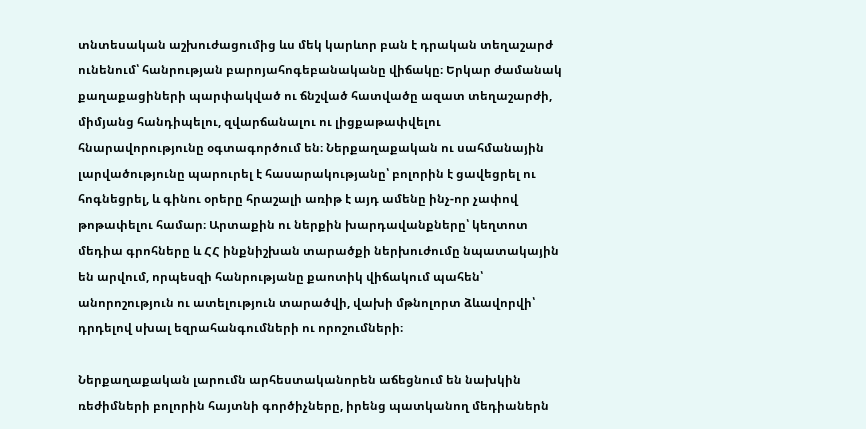տնտեսական աշխուժացումից ևս մեկ կարևոր բան է դրական տեղաշարժ ունենում՝ հանրության բարոյահոգեբանականը վիճակը։ Երկար ժամանակ քաղաքացիների պարփակված ու ճնշված հատվածը ազատ տեղաշարժի, միմյանց հանդիպելու, զվարճանալու ու լիցքաթափվելու հնարավորությունը օգտագործում են։ Ներքաղաքական ու սահմանային լարվածությունը պարուրել է հասարակությանը՝ բոլորին է ցավեցրել ու հոգնեցրել, և գինու օրերը հրաշալի առիթ է այդ ամենը ինչ-որ չափով թոթափելու համար։ Արտաքին ու ներքին խարդավանքները՝ կեղտոտ մեդիա գրոհները և ՀՀ ինքնիշխան տարածքի ներխուժումը նպատակային են արվում, որպեսզի հանրությանը քաոտիկ վիճակում պահեն՝ անորոշություն ու ատելություն տարածվի, վախի մթնոլորտ ձևավորվի՝ դրդելով սխալ եզրահանգումների ու որոշումների։

Ներքաղաքական լարումն արհեստականորեն աճեցնում են նախկին ռեժիմների բոլորին հայտնի գործիչները, իրենց պատկանող մեդիաներն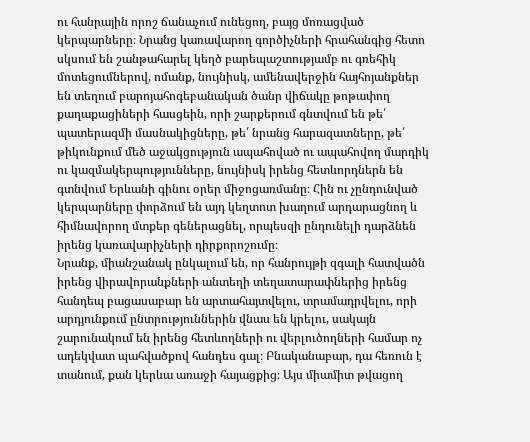ու հանրային որոշ ճանաչում ունեցող, բայց մոռացված կերպարները։ Նրանց կառավարող գործիչների հրահանգից հետո սկսում են շանթահարել կեղծ բարեպաշտությամբ ու գռեհիկ մոտեցումներով, ոմանք, նույնիսկ, ամենավերջին հայհոյանքներ են տեղում բարոյահոգեբանական ծանր վիճակը թոթափող քաղաքացիների հասցեին, որի շարքերում գնտվում են թե՛ պատերազմի մասնակիցները, թե՛ նրանց հարազատները, թե՛ թիկունքում մեծ աջակցություն ապահոված ու ապահովող մարդիկ ու կազմակերպությունները, նույնիսկ իրենց հետևորդներն են գտնվում Երևանի գինու օրեր միջոցառմանը։ Հին ու չընդունված կերպարները փորձում են այդ կեղտոտ խաղում արդարացնող և հիմնավորող մտքեր գեներացնել, որպեսզի ընդունելի դարձնեն իրենց կառավարիչների դիրքորոշումը։
Նրանք, միանշանակ ընկալում են, որ հանրույթի զգալի հատվածն իրենց վիրավորանքների անտեղի տեղատարափներից իրենց հանդեպ բացասաբար են արտահայտվելու, տրամադրվելու, որի արդյունքում ընտրություններին վնաս են կրելու, սակայն շարունակում են իրենց հետևողների ու վերլուծողների համար ոչ ադեկվատ պահվածքով հանդես գալ։ Բնականաբար, դա հեռուն է տանում, քան կերևա առաջի հայացքից։ Այս միամիտ թվացող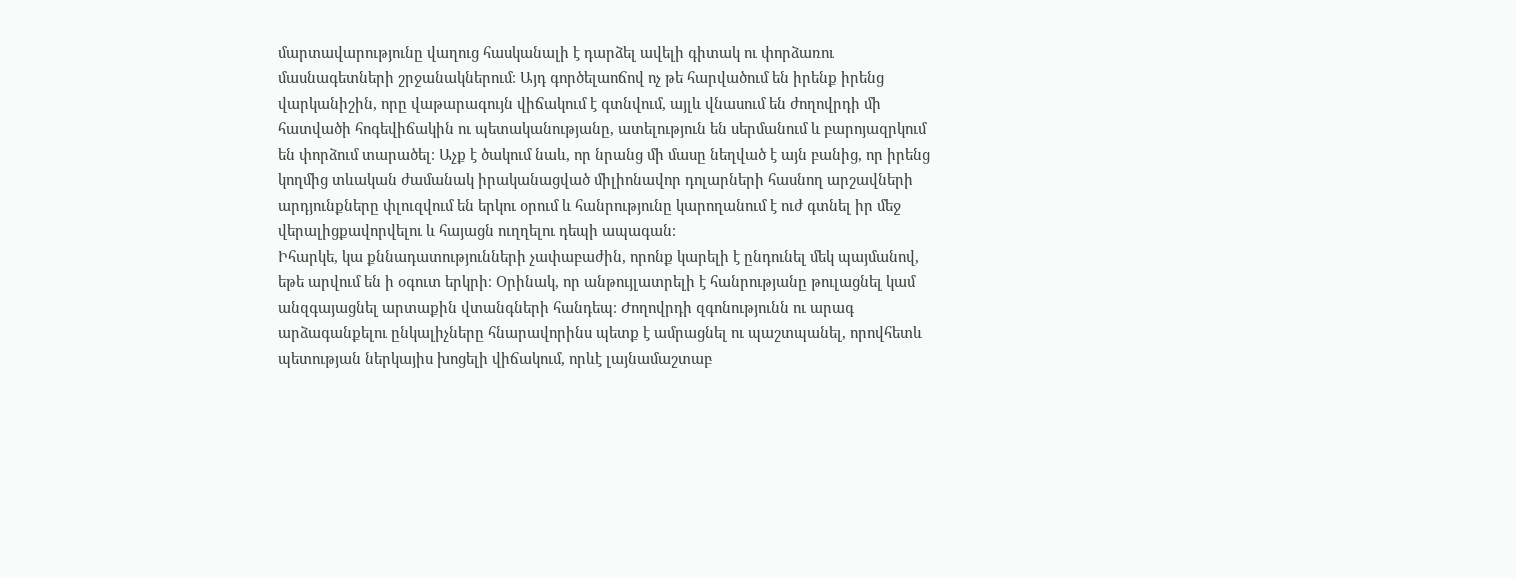մարտավարությունը վաղուց հասկանալի է դարձել ավելի գիտակ ու փորձառու մասնագետների շրջանակներում։ Այդ գործելաոճով ոչ թե հարվածում են իրենք իրենց վարկանիշին, որը վաթարագույն վիճակում է գտնվում, այլև վնասում են ժողովրդի մի հատվածի հոգեվիճակին ու պետականությանը, ատելություն են սերմանում և բարոյազրկում են փորձում տարածել։ Աչք է ծակում նաև, որ նրանց մի մասը նեղված է այն բանից, որ իրենց կողմից տևական ժամանակ իրականացված միլիոնավոր դոլարների հասնող արշավների արդյունքները փլուզվում են երկու օրում և հանրությունը կարողանում է ուժ գտնել իր մեջ վերալիցքավորվելու և հայացն ուղղելու դեպի ապագան։
Իհարկե, կա քննադատությունների չափաբաժին, որոնք կարելի է ընդունել մեկ պայմանով, եթե արվում են ի օգուտ երկրի։ Օրինակ, որ անթույլատրելի է հանրությանը թուլացնել կամ անզգայացնել արտաքին վտանգների հանդեպ։ Ժողովրդի զգոնությունն ու արագ արձագանքելու ընկալիչները հնարավորինս պետք է ամրացնել ու պաշտպանել, որովհետև պետության ներկայիս խոցելի վիճակում, որևէ լայնամաշտաբ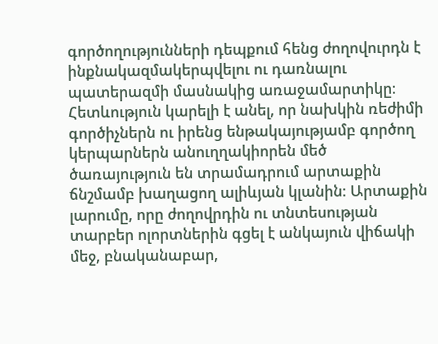գործողությունների դեպքում հենց ժողովուրդն է ինքնակազմակերպվելու ու դառնալու պատերազմի մասնակից առաջամարտիկը։ Հետևություն կարելի է անել, որ նախկին ռեժիմի գործիչներն ու իրենց ենթակայությամբ գործող կերպարներն անուղղակիորեն մեծ ծառայություն են տրամադրում արտաքին ճնշմամբ խաղացող ալիևյան կլանին։ Արտաքին լարումը, որը ժողովրդին ու տնտեսության տարբեր ոլորտներին գցել է անկայուն վիճակի մեջ, բնականաբար,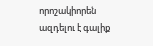որոշակիորեն ազդելու է գալիք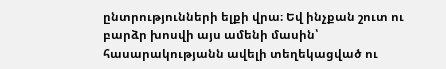ընտրությունների ելքի վրա։ Եվ ինչքան շուտ ու բարձր խոսվի այս ամենի մասին՝ հասարակությանն ավելի տեղեկացված ու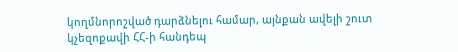կողմնորոշված դարձնելու համար, այնքան ավելի շուտ կչեզոքավի ՀՀ-ի հանդեպ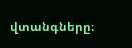վտանգները։